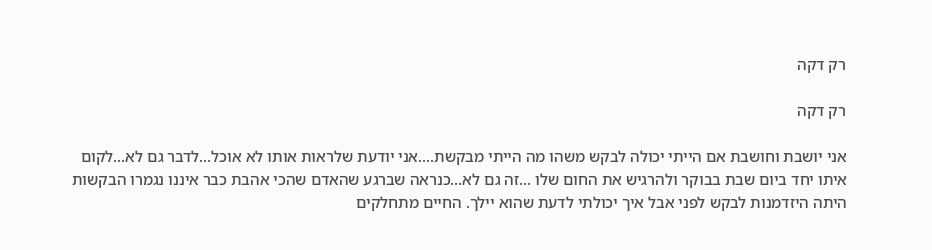רק דקה

רק דקה

אני יושבת וחושבת אם הייתי יכולה לבקש משהו מה הייתי מבקשת....אני יודעת שלראות אותו לא אוכל...לדבר גם לא...לקום איתו יחד ביום שבת בבוקר ולהרגיש את החום שלו ...זה גם לא...כנראה שברגע שהאדם שהכי אהבת כבר איננו נגמרו הבקשות היתה היזדמנות לבקש לפני אבל איך יכולתי לדעת שהוא יילך. החיים מתחלקים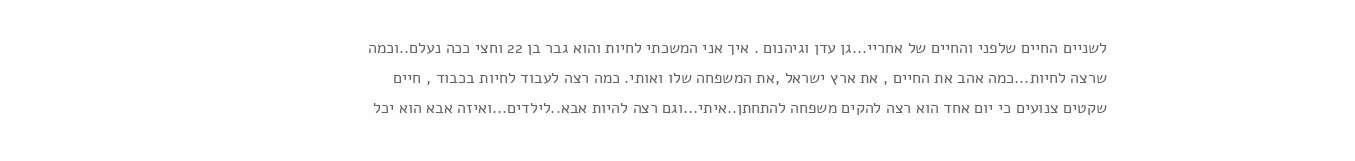לשניים החיים שלפני והחיים של אחריי...גן עדן וגיהנום . איך אני המשכתי לחיות והוא גבר בן 22 וחצי ככה נעלם..וכמה שרצה לחיות...כמה אהב את החיים , את ארץ ישראל ,את המשפחה שלו ואותי. כמה רצה לעבוד לחיות בכבוד , חיים שקטים צנועים כי יום אחד הוא רצה להקים משפחה להתחתן..איתי...וגם רצה להיות אבא..לילדים...ואיזה אבא הוא יכל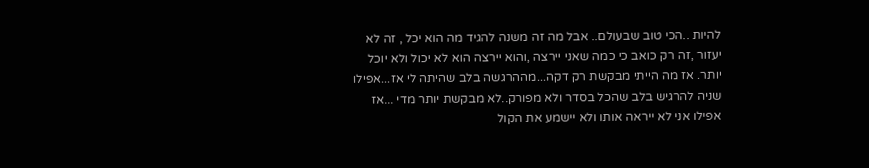להיות ..הכי טוב שבעולם.. אבל מה זה משנה להגיד מה הוא יכל , זה לא יעזור ,זה רק כואב כי כמה שאני יירצה ,והוא יירצה הוא לא יכול ולא יוכל יותר. אז מה הייתי מבקשת רק דקה...מההרגשה בלב שהיתה לי אז...אפילו שניה להרגיש בלב שהכל בסדר ולא מפורק..לא מבקשת יותר מדי ...אז אפילו אני לא ייראה אותו ולא יישמע את הקול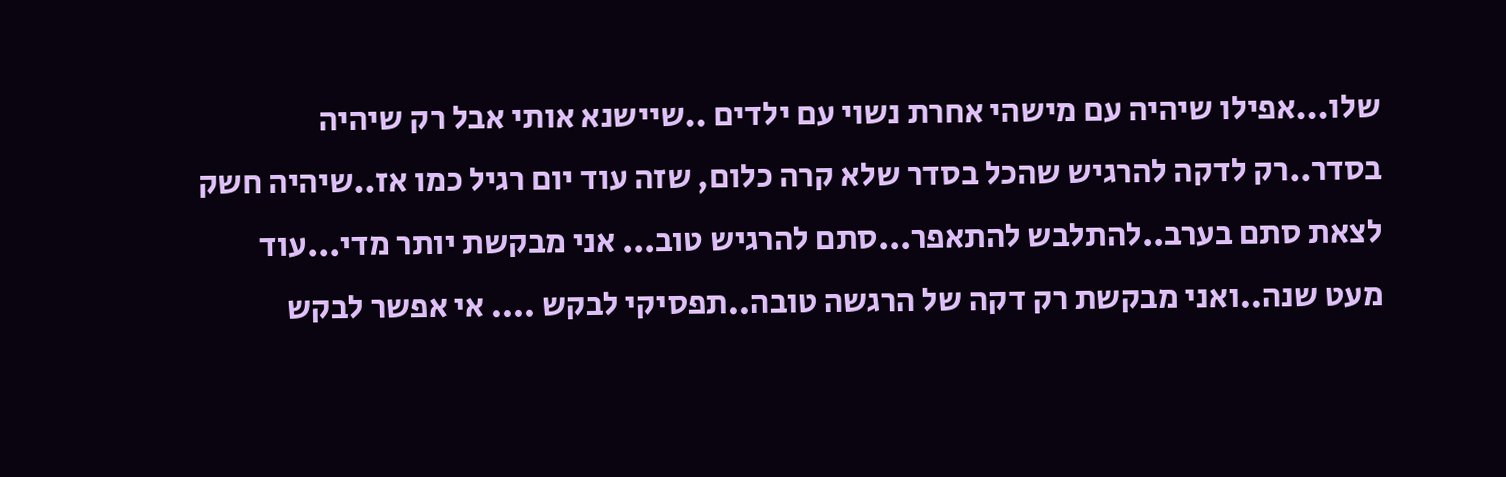שלו...אפילו שיהיה עם מישהי אחרת נשוי עם ילדים ..שיישנא אותי אבל רק שיהיה בסדר..רק לדקה להרגיש שהכל בסדר שלא קרה כלום, שזה עוד יום רגיל כמו אז..שיהיה חשק לצאת סתם בערב..להתלבש להתאפר...סתם להרגיש טוב... אני מבקשת יותר מדי...עוד מעט שנה..ואני מבקשת רק דקה של הרגשה טובה..תפסיקי לבקש .... אי אפשר לבקש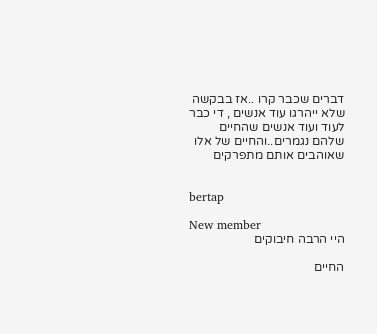דברים שכבר קרו ..אז בבקשה שלא ייהרגו עוד אנשים , די כבר לעוד ועוד אנשים שהחיים שלהם נגמרים..והחיים של אלו שאוהבים אותם מתפרקים


bertap

New member
היי הרבה חיבוקים

החיים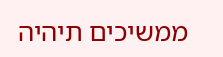ממשיכים תיהיה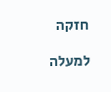חזקה

למעלה